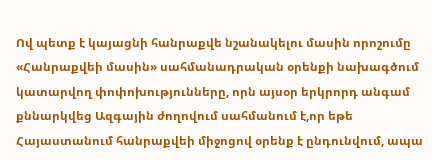Ով պետք է կայացնի հանրաքվե նշանակելու մասին որոշումը
«Հանրաքվեի մասին» սահմանադրական օրենքի նախագծում կատարվող փոփոխությունները, որն այսօր երկրորդ անգամ քննարկվեց Ազգային ժողովում սահմանում է,որ եթե Հայաստանում հանրաքվեի միջոցով օրենք է ընդունվում, ապա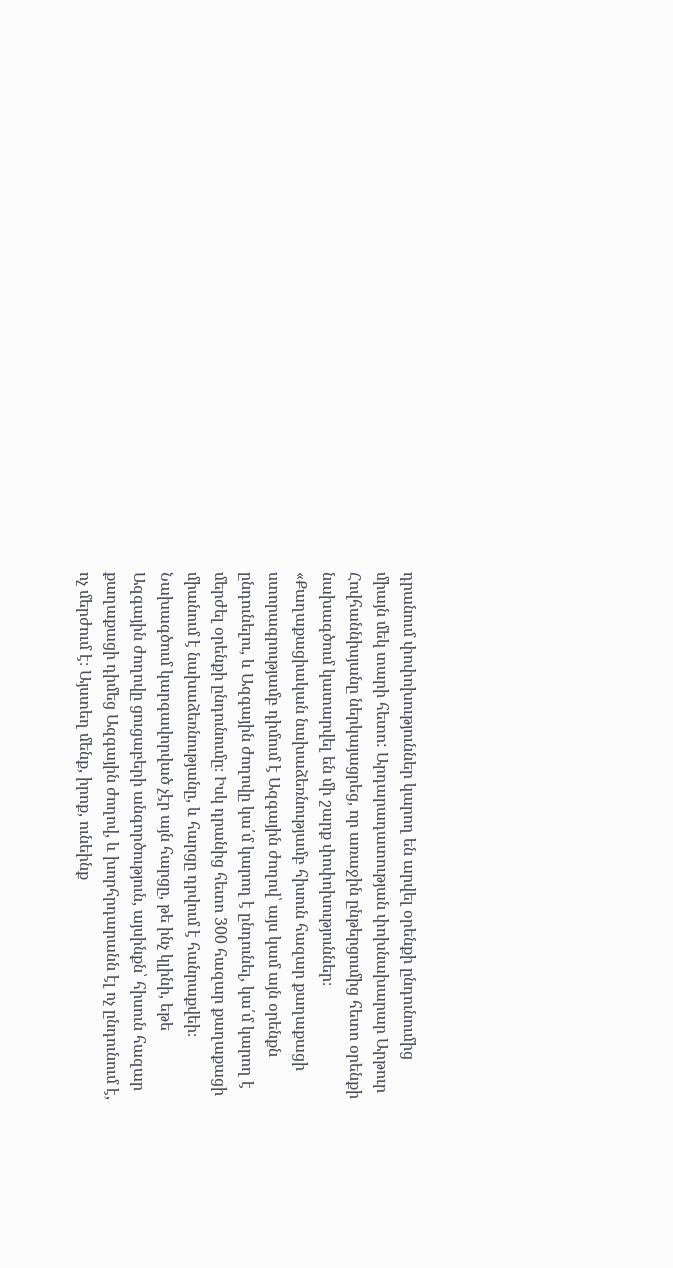դրանում փոփոխություններ կարող են արվել օրենքի ընդունումից միայն մեկ տարի հետո: Արդարադատության փոխնախարար Արթուր Հովհաննիսյանը ներկայացրեց, որ առաջին ընթերցումից հետո օրենքի նախագծում կատարվել են մի շարք փոփոխություններ։ «Քաղաքացիական նախաձեռնությամբ հիսուն հազար քաղաքացի ստորագրությամբ դիմում է Ազգային ժողով՝ այս կամ այն օրենքն ընդունելու, և Ազգային ժողովը կա՛մ կարող է ընդունել, կա՛մ կարող է մերժել օրենքի ընդունումը։ Իսկ դրանից հետո 300 հազար քաղաքացի միանում է նախաձեռնությանը, և հարցը դրվում է հանրաքվեի։ Նախագծում կարգավորված չէր այն հարցը, թե ինչ կլինի, եթե Ազգային ժողովը ցուցաբերի անգործություն, այսինքն՝ հիսուն հազար քաղաքացի դիմեց Ազգային ժողով, և խորհրդարանն էլ ոչ ընդունում է, ոչ մերժում է։ Այստեղ մենք, իրոք, ունեինք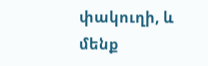փակուղի, և մենք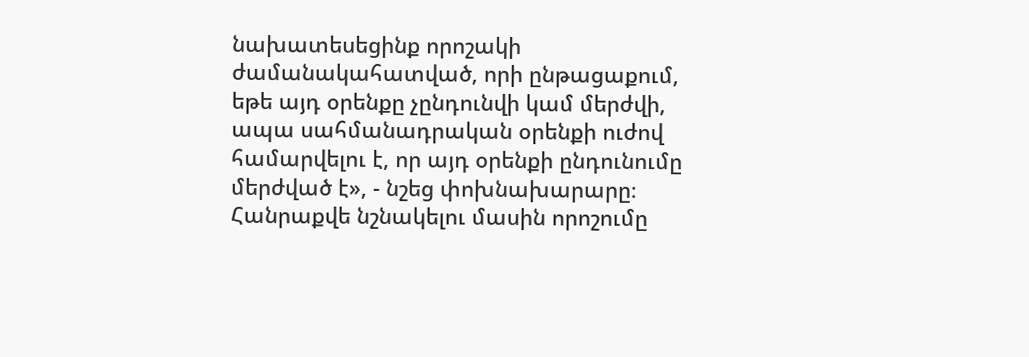նախատեսեցինք որոշակի ժամանակահատված, որի ընթացաքում, եթե այդ օրենքը չընդունվի կամ մերժվի, ապա սահմանադրական օրենքի ուժով համարվելու է, որ այդ օրենքի ընդունումը մերժված է», - նշեց փոխնախարարը։ Հանրաքվե նշնակելու մասին որոշումը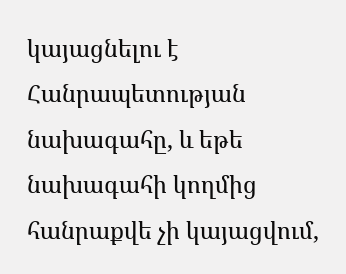կայացնելու է Հանրապետության նախագահը, և եթե նախագահի կողմից հանրաքվե չի կայացվում,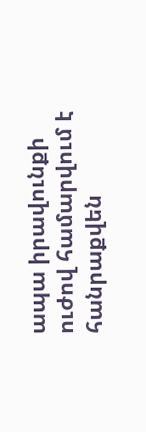ապա իրավունքի ուժով համարվում է հանրաքվեն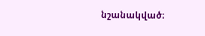նշանակված։